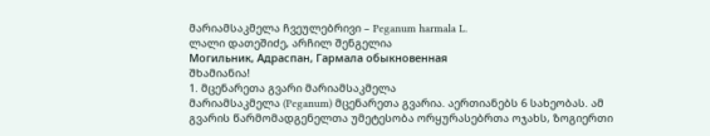მარიამსაკმელა ჩვეულებრივი – Peganum harmala L.
ლალი დათეშიძე, არჩილ შენგელია
Могильник, Адраспан, Гармала обыкновенная
შხამიანია!
1. მცენარეთა გვარი მარიამსაკმელა
მარიამსაკმელა (Peganum) მცენარეთა გვარია. აერთიანებს 6 სახეობას. ამ გვარის წარმომადგენელთა უმეტესობა ორყურასებრთა ოჯახს, ზოგიერთი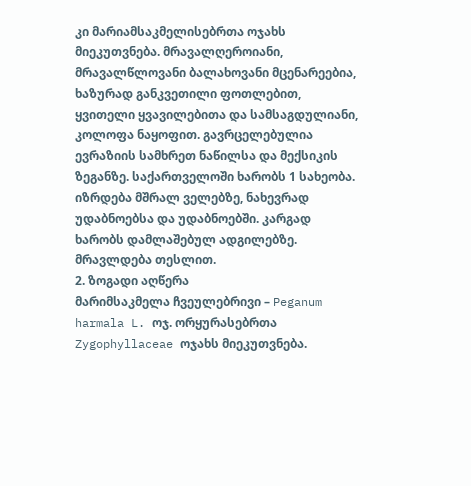კი მარიამსაკმელისებრთა ოჯახს მიეკუთვნება. მრავალღეროიანი, მრავალწლოვანი ბალახოვანი მცენარეებია, ხაზურად განკვეთილი ფოთლებით, ყვითელი ყვავილებითა და სამსაგდულიანი, კოლოფა ნაყოფით. გავრცელებულია ევრაზიის სამხრეთ ნაწილსა და მექსიკის ზეგანზე. საქართველოში ხარობს 1 სახეობა. იზრდება მშრალ ველებზე, ნახევრად უდაბნოებსა და უდაბნოებში. კარგად ხარობს დამლაშებულ ადგილებზე. მრავლდება თესლით.
2. ზოგადი აღწერა
მარიმსაკმელა ჩვეულებრივი – Peganum harmala L. ოჯ. ორყურასებრთა Zygophyllaceae ოჯახს მიეკუთვნება.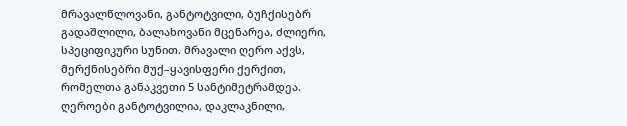მრავალწლოვანი, განტოტვილი, ბუჩქისებრ გადაშლილი, ბალახოვანი მცენარეა, ძლიერი, სპეციფიკური სუნით. მრავალი ღერო აქვს, მერქნისებრი მუქ–ყავისფერი ქერქით, რომელთა განაკვეთი 5 სანტიმეტრამდეა. ღეროები განტოტვილია, დაკლაკნილი,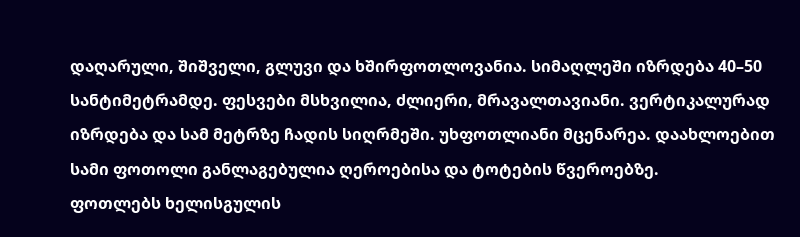დაღარული, შიშველი, გლუვი და ხშირფოთლოვანია. სიმაღლეში იზრდება 40–50 სანტიმეტრამდე. ფესვები მსხვილია, ძლიერი, მრავალთავიანი. ვერტიკალურად იზრდება და სამ მეტრზე ჩადის სიღრმეში. უხფოთლიანი მცენარეა. დაახლოებით სამი ფოთოლი განლაგებულია ღეროებისა და ტოტების წვეროებზე.
ფოთლებს ხელისგულის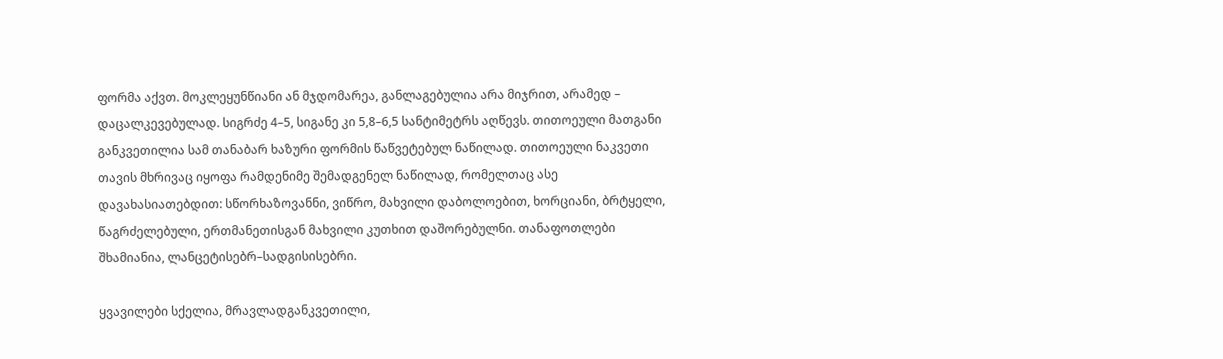ფორმა აქვთ. მოკლეყუნწიანი ან მჯდომარეა, განლაგებულია არა მიჯრით, არამედ – დაცალკევებულად. სიგრძე 4–5, სიგანე კი 5,8–6,5 სანტიმეტრს აღწევს. თითოეული მათგანი განკვეთილია სამ თანაბარ ხაზური ფორმის წაწვეტებულ ნაწილად. თითოეული ნაკვეთი თავის მხრივაც იყოფა რამდენიმე შემადგენელ ნაწილად, რომელთაც ასე დავახასიათებდით: სწორხაზოვანნი, ვიწრო, მახვილი დაბოლოებით, ხორციანი, ბრტყელი, წაგრძელებული, ერთმანეთისგან მახვილი კუთხით დაშორებულნი. თანაფოთლები შხამიანია, ლანცეტისებრ–სადგისისებრი.

ყვავილები სქელია, მრავლადგანკვეთილი,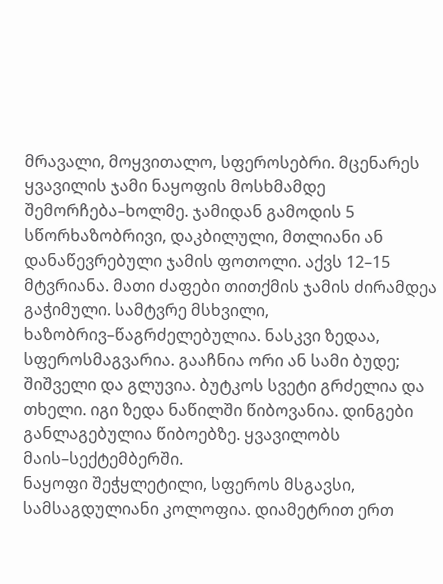მრავალი, მოყვითალო, სფეროსებრი. მცენარეს ყვავილის ჯამი ნაყოფის მოსხმამდე შემორჩება–ხოლმე. ჯამიდან გამოდის 5 სწორხაზობრივი, დაკბილული, მთლიანი ან დანაწევრებული ჯამის ფოთოლი. აქვს 12–15 მტვრიანა. მათი ძაფები თითქმის ჯამის ძირამდეა გაჭიმული. სამტვრე მსხვილი, ხაზობრივ–წაგრძელებულია. ნასკვი ზედაა, სფეროსმაგვარია. გააჩნია ორი ან სამი ბუდე; შიშველი და გლუვია. ბუტკოს სვეტი გრძელია და თხელი. იგი ზედა ნაწილში წიბოვანია. დინგები განლაგებულია წიბოებზე. ყვავილობს მაის–სექტემბერში.
ნაყოფი შეჭყლეტილი, სფეროს მსგავსი, სამსაგდულიანი კოლოფია. დიამეტრით ერთ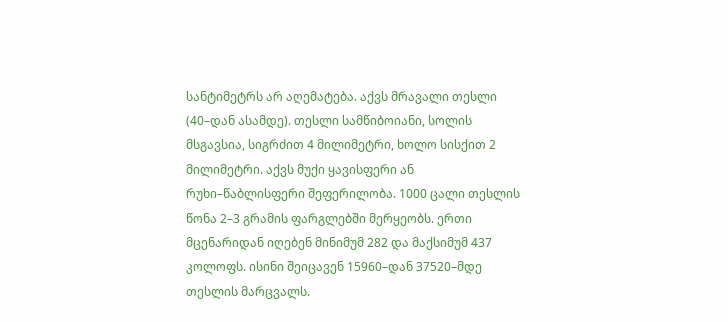სანტიმეტრს არ აღემატება. აქვს მრავალი თესლი (40–დან ასამდე). თესლი სამწიბოიანი, სოლის მსგავსია, სიგრძით 4 მილიმეტრი, ხოლო სისქით 2 მილიმეტრი. აქვს მუქი ყავისფერი ან რუხი–წაბლისფერი შეფერილობა. 1000 ცალი თესლის წონა 2–3 გრამის ფარგლებში მერყეობს. ერთი მცენარიდან იღებენ მინიმუმ 282 და მაქსიმუმ 437 კოლოფს. ისინი შეიცავენ 15960–დან 37520–მდე თესლის მარცვალს.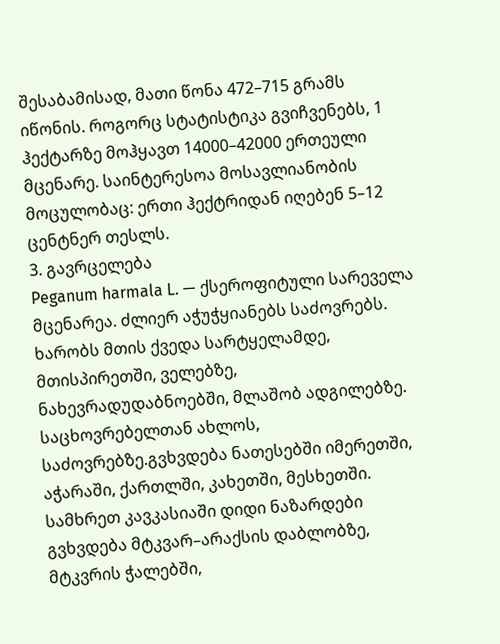შესაბამისად, მათი წონა 472–715 გრამს იწონის. როგორც სტატისტიკა გვიჩვენებს, 1 ჰექტარზე მოჰყავთ 14000–42000 ერთეული მცენარე. საინტერესოა მოსავლიანობის მოცულობაც: ერთი ჰექტრიდან იღებენ 5–12 ცენტნერ თესლს.
3. გავრცელება
Peganum harmala L. — ქსეროფიტული სარეველა მცენარეა. ძლიერ აჭუჭყიანებს საძოვრებს. ხარობს მთის ქვედა სარტყელამდე, მთისპირეთში, ველებზე, ნახევრადუდაბნოებში, მლაშობ ადგილებზე. საცხოვრებელთან ახლოს, საძოვრებზე.გვხვდება ნათესებში იმერეთში, აჭარაში, ქართლში, კახეთში, მესხეთში. სამხრეთ კავკასიაში დიდი ნაზარდები გვხვდება მტკვარ–არაქსის დაბლობზე, მტკვრის ჭალებში,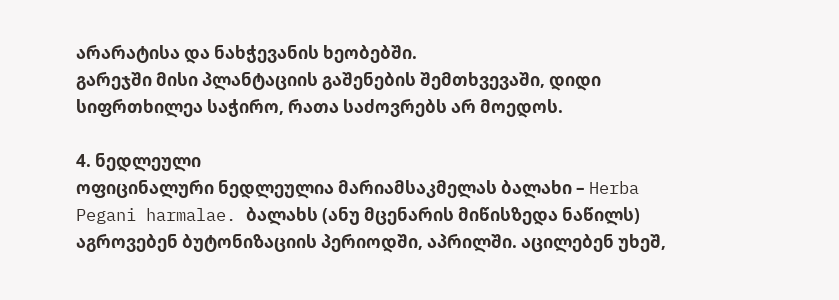არარატისა და ნახჭევანის ხეობებში.
გარეჯში მისი პლანტაციის გაშენების შემთხვევაში, დიდი სიფრთხილეა საჭირო, რათა საძოვრებს არ მოედოს.

4. ნედლეული
ოფიცინალური ნედლეულია მარიამსაკმელას ბალახი – Herba Pegani harmalae. ბალახს (ანუ მცენარის მიწისზედა ნაწილს) აგროვებენ ბუტონიზაციის პერიოდში, აპრილში. აცილებენ უხეშ,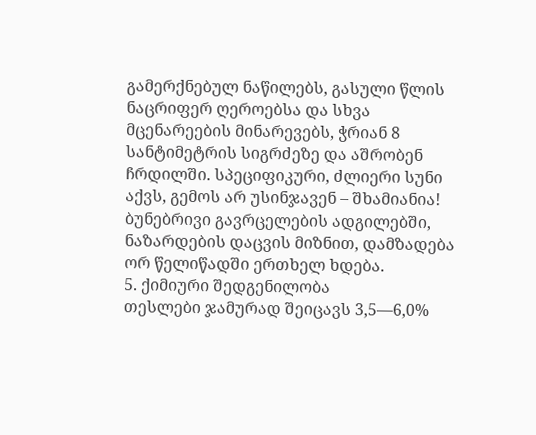გამერქნებულ ნაწილებს, გასული წლის ნაცრიფერ ღეროებსა და სხვა მცენარეების მინარევებს, ჭრიან 8 სანტიმეტრის სიგრძეზე და აშრობენ ჩრდილში. სპეციფიკური, ძლიერი სუნი აქვს, გემოს არ უსინჯავენ – შხამიანია!
ბუნებრივი გავრცელების ადგილებში, ნაზარდების დაცვის მიზნით, დამზადება ორ წელიწადში ერთხელ ხდება.
5. ქიმიური შედგენილობა
თესლები ჯამურად შეიცავს 3,5—6,0%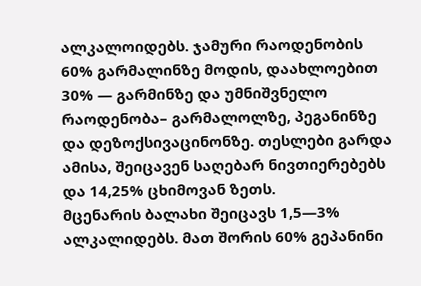ალკალოიდებს. ჯამური რაოდენობის 60% გარმალინზე მოდის, დაახლოებით 30% — გარმინზე და უმნიშვნელო რაოდენობა– გარმალოლზე, პეგანინზე და დეზოქსივაცინონზე. თესლები გარდა ამისა, შეიცავენ საღებარ ნივთიერებებს და 14,25% ცხიმოვან ზეთს.
მცენარის ბალახი შეიცავს 1,5—3% ალკალიდებს. მათ შორის 60% გეპანინი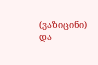(ვაზიცინი) და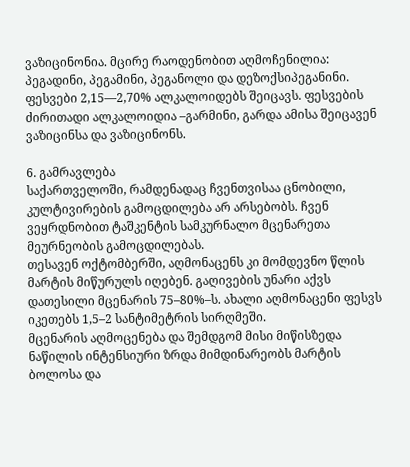ვაზიცინონია. მცირე რაოდენობით აღმოჩენილია: პეგადინი, პეგამინი, პეგანოლი და დეზოქსიპეგანინი. ფესვები 2,15—2,70% ალკალოიდებს შეიცავს. ფესვების ძირითადი ალკალოიდია –გარმინი, გარდა ამისა შეიცავენ ვაზიცინსა და ვაზიცინონს.

6. გამრავლება
საქართველოში, რამდენადაც ჩვენთვისაა ცნობილი, კულტივირების გამოცდილება არ არსებობს. ჩვენ ვეყრდნობით ტაშკენტის სამკურნალო მცენარეთა მეურნეობის გამოცდილებას.
თესავენ ოქტომბერში, აღმონაცენს კი მომდევნო წლის მარტის მიწურულს იღებენ. გაღივების უნარი აქვს დათესილი მცენარის 75–80%–ს. ახალი აღმონაცენი ფესვს იკეთებს 1,5–2 სანტიმეტრის სირღმეში.
მცენარის აღმოცენება და შემდგომ მისი მიწისზედა ნაწილის ინტენსიური ზრდა მიმდინარეობს მარტის ბოლოსა და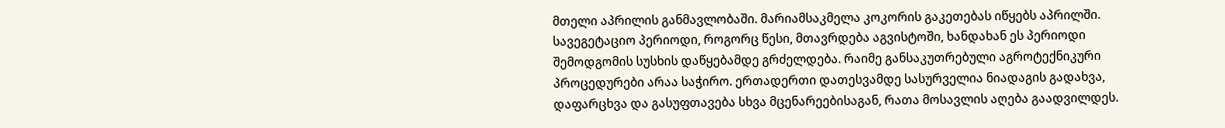მთელი აპრილის განმავლობაში. მარიამსაკმელა კოკორის გაკეთებას იწყებს აპრილში. სავეგეტაციო პერიოდი, როგორც წესი, მთავრდება აგვისტოში, ხანდახან ეს პერიოდი შემოდგომის სუსხის დაწყებამდე გრძელდება. რაიმე განსაკუთრებული აგროტექნიკური პროცედურები არაა საჭირო. ერთადერთი დათესვამდე სასურველია ნიადაგის გადახვა, დაფარცხვა და გასუფთავება სხვა მცენარეებისაგან, რათა მოსავლის აღება გაადვილდეს.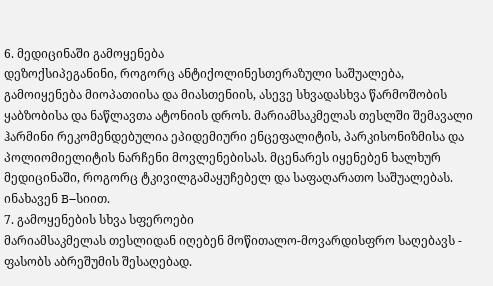6. მედიცინაში გამოყენება
დეზოქსიპეგანინი, როგორც ანტიქოლინესთერაზული საშუალება, გამოიყენება მიოპათიისა და მიასთენიის, ასევე სხვადასხვა წარმოშობის ყაბზობისა და ნაწლავთა ატონიის დროს. მარიამსაკმელას თესლში შემავალი ჰარმინი რეკომენდებულია ეპიდემიური ენცეფალიტის, პარკისონიზმისა და პოლიომიელიტის ნარჩენი მოვლენებისას. მცენარეს იყენებენ ხალხურ მედიცინაში, როგორც ტკივილგამაყუჩებელ და საფაღარათო საშუალებას. ინახავენ B–სიით.
7. გამოყენების სხვა სფეროები
მარიამსაკმელას თესლიდან იღებენ მოწითალო-მოვარდისფრო საღებავს - ფასობს აბრეშუმის შესაღებად.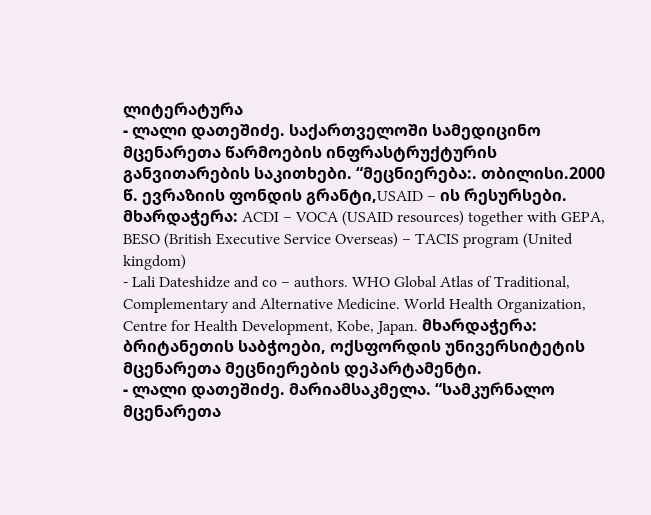ლიტერატურა
- ლალი დათეშიძე. საქართველოში სამედიცინო მცენარეთა წარმოების ინფრასტრუქტურის განვითარების საკითხები. “მეცნიერება:. თბილისი.2000 წ. ევრაზიის ფონდის გრანტი,USAID – ის რესურსები. მხარდაჭერა: ACDI – VOCA (USAID resources) together with GEPA, BESO (British Executive Service Overseas) – TACIS program (United kingdom)
- Lali Dateshidze and co – authors. WHO Global Atlas of Traditional, Complementary and Alternative Medicine. World Health Organization, Centre for Health Development, Kobe, Japan. მხარდაჭერა: ბრიტანეთის საბჭოები, ოქსფორდის უნივერსიტეტის მცენარეთა მეცნიერების დეპარტამენტი.
- ლალი დათეშიძე. მარიამსაკმელა. “სამკურნალო მცენარეთა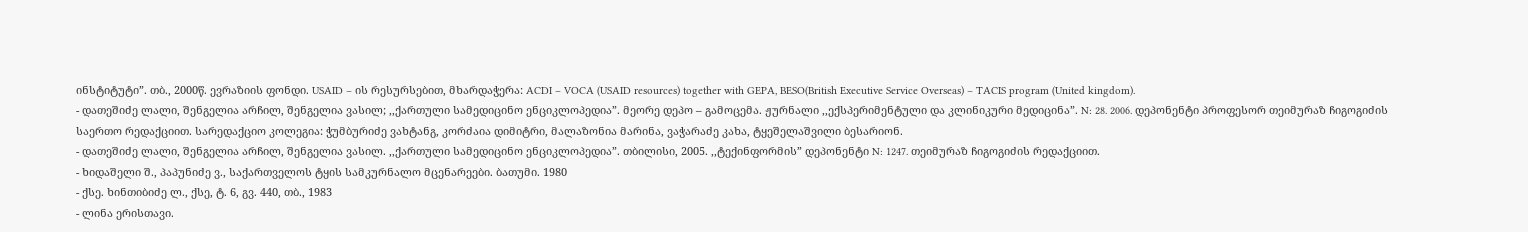ინსტიტუტი”. თბ., 2000წ. ევრაზიის ფონდი. USAID – ის რესურსებით, მხარდაჭერა: ACDI – VOCA (USAID resources) together with GEPA, BESO(British Executive Service Overseas) – TACIS program (United kingdom).
- დათეშიძე ლალი, შენგელია არჩილ, შენგელია ვასილ; ,,ქართული სამედიცინო ენციკლოპედია”. მეორე დეპო – გამოცემა. ჟურნალი ,,ექსპერიმენტული და კლინიკური მედიცინა”. N: 28. 2006. დეპონენტი პროფესორ თეიმურაზ ჩიგოგიძის საერთო რედაქციით. სარედაქციო კოლეგია: ჭუმბურიძე ვახტანგ, კორძაია დიმიტრი, მალაზონია მარინა, ვაჭარაძე კახა, ტყეშელაშვილი ბესარიონ.
- დათეშიძე ლალი, შენგელია არჩილ, შენგელია ვასილ. ,,ქართული სამედიცინო ენციკლოპედია”. თბილისი, 2005. ,,ტექინფორმის” დეპონენტი N: 1247. თეიმურაზ ჩიგოგიძის რედაქციით.
- ხიდაშელი შ., პაპუნიძე ვ., საქართველოს ტყის სამკურნალო მცენარეები. ბათუმი. 1980
- ქსე. ხინთიბიძე ლ., ქსე, ტ. 6, გვ. 440, თბ., 1983
- ლინა ერისთავი.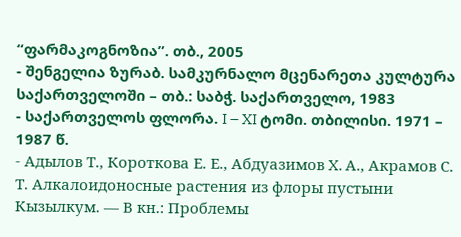“ფარმაკოგნოზია”. თბ., 2005
- შენგელია ზურაბ. სამკურნალო მცენარეთა კულტურა საქართველოში – თბ.: საბჭ. საქართველო, 1983
- საქართველოს ფლორა. I – XI ტომი. თბილისი. 1971 – 1987 წ.
- Адылов Т., Короткова Е. Е., Абдуазимов X. А., Акрамов С. Т. Алкалоидоносные растения из флоры пустыни Кызылкум. — В кн.: Проблемы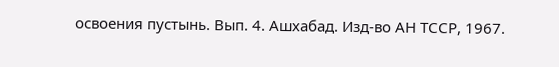освоения пустынь. Вып. 4. Ашхабад. Изд-во АН ТССР, 1967.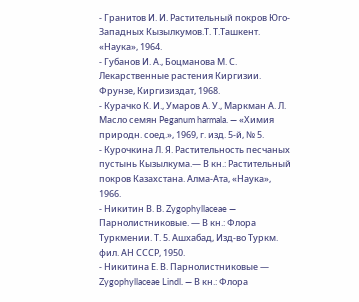- Гранитов И. И. Растительный покров Юго-Западных Кызылкумов.Т. Т.Ташкент. «Наука», 1964.
- Губанов И. А., Боцманова М. С. Лекарственные растения Киргизии. Фрунзе, Киргизиздат, 1968.
- Курачко К. И., Умаров А. У., Маркман А. Л. Масло семян Peganum harmala. — «Химия природн. соед.», 1969, г. изд. 5-й, № 5.
- Курочкина Л. Я. Растительность песчаных пустынь Кызылкума.— В кн.: Растительный покров Казахстана. Алма-Ата, «Наука», 1966.
- Никитин В. В. Zygophyllaceae — Парнолистниковые. — В кн.: Флора Туркмении. Т. 5. Ашхабад, Изд-во Туркм. фил. АН СССР, 1950.
- Никитина Е. В. Парнолистниковые — Zygophyllaceae Lindl. — В кн.: Флора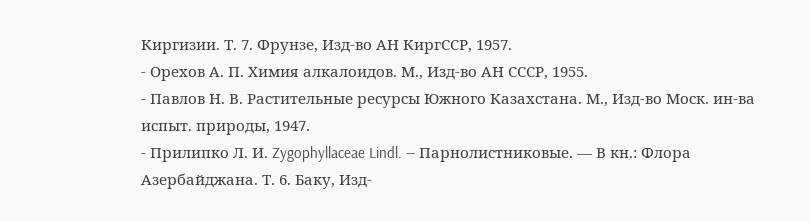Киргизии. Т. 7. Фрунзе, Изд-во АН КиргССР, 1957.
- Орехов А. П. Химия алкалоидов. М., Изд-во АН СССР, 1955.
- Павлов Н. В. Растительные ресурсы Южного Казахстана. М., Изд-во Моск. ин-ва испыт. природы, 1947.
- Прилипко Л. И. Zygophyllaceae Lindl. — Парнолистниковые. — В кн.: Флора Азербайджана. Т. 6. Баку, Изд-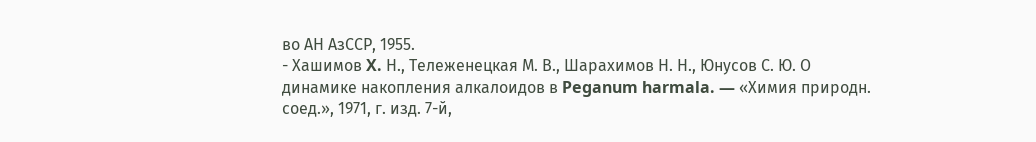во АН АзССР, 1955.
- Хашимов X. Н., Тележенецкая М. В., Шарахимов Н. Н., Юнусов С. Ю. О динамике накопления алкалоидов в Peganum harmala. — «Химия природн. соед.», 1971, г. изд. 7-й,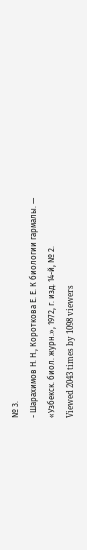№ 3.
- Шарахимов Н. Н., Короткова Е. Е. К биологии гармалы. — «Узбекск. биол. журн.», 1972, г. изд. 14-й, № 2.
Viewed 2043 times by 1098 viewers